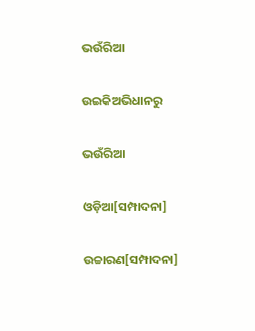ଭଉଁରିଆ

ଉଇକିଅଭିଧାନ‌ରୁ

ଭଉଁରିଆ

ଓଡ଼ିଆ[ସମ୍ପାଦନା]

ଉଚ୍ଚାରଣ[ସମ୍ପାଦନା]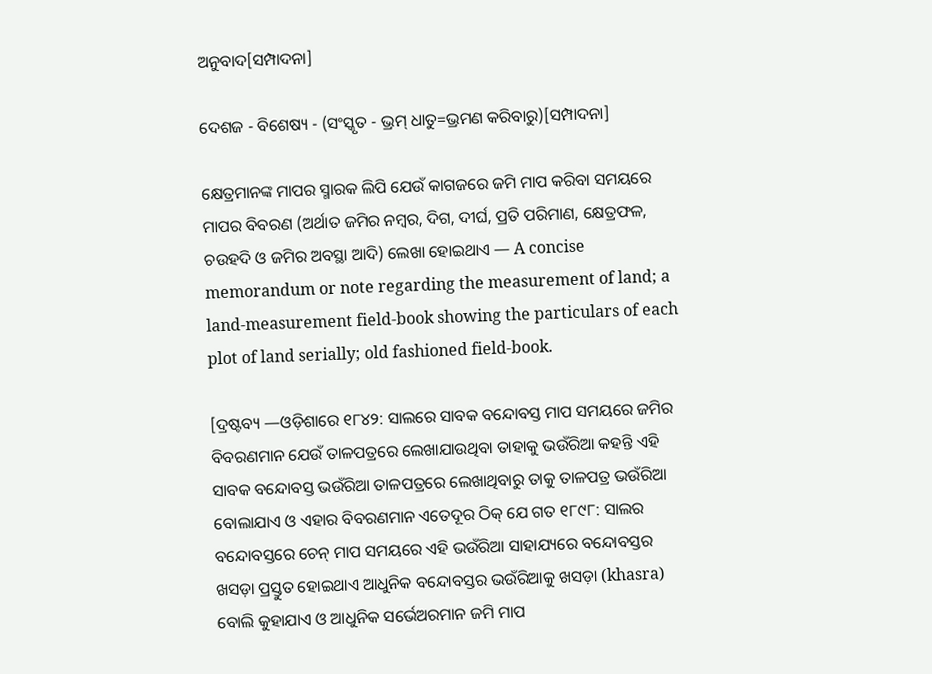ଅନୁବାଦ[ସମ୍ପାଦନା]

ଦେଶଜ - ବିଶେଷ୍ୟ - (ସଂସ୍କୃତ - ଭ୍ରମ୍ ଧାତୁ=ଭ୍ରମଣ କରିବାରୁ)[ସମ୍ପାଦନା]

କ୍ଷେତ୍ରମାନଙ୍କ ମାପର ସ୍ମାରକ ଲିପି ଯେଉଁ କାଗଜରେ ଜମି ମାପ କରିବା ସମୟରେ ମାପର ବିବରଣ (ଅର୍ଥାତ ଜମିର ନମ୍ୱର, ଦିଗ, ଦୀର୍ଘ, ପ୍ରତି ପରିମାଣ, କ୍ଷେତ୍ରଫଳ, ଚଉହଦି ଓ ଜମିର ଅବସ୍ଥା ଆଦି) ଲେଖା ହୋଇଥାଏ — A concise memorandum or note regarding the measurement of land; a land-measurement field-book showing the particulars of each plot of land serially; old fashioned field-book.

[ଦ୍ରଷ୍ଟବ୍ୟ —ଓଡ଼ିଶାରେ ୧୮୪୨: ସାଲରେ ସାବକ ବନ୍ଦୋବସ୍ତ ମାପ ସମୟରେ ଜମିର ବିବରଣମାନ ଯେଉଁ ତାଳପତ୍ରରେ ଲେଖାଯାଉଥିବା ତାହାକୁ ଭଉଁରିଆ କହନ୍ତି ଏହି ସାବକ ବନ୍ଦୋବସ୍ତ ଭଉଁରିଆ ତାଳପତ୍ରରେ ଲେଖାଥିବାରୁ ତାକୁ ତାଳପତ୍ର ଭଉଁରିଆ ବୋଲାଯାଏ ଓ ଏହାର ବିବରଣମାନ ଏତେଦୂର ଠିକ୍ ଯେ ଗତ ୧୮୯୮: ସାଲର ବନ୍ଦୋବସ୍ତରେ ଚେନ୍ ମାପ ସମୟରେ ଏହି ଭଉଁରିଆ ସାହାଯ୍ୟରେ ବନ୍ଦୋବସ୍ତର ଖସଡ଼ା ପ୍ରସ୍ତୁତ ହୋଇଥାଏ ଆଧୁନିକ ବନ୍ଦୋବସ୍ତର ଭଉଁରିଆକୁ ଖସଡ଼ା (khasra) ବୋଲି କୁହାଯାଏ ଓ ଆଧୁନିକ ସର୍ଭେଅରମାନ ଜମି ମାପ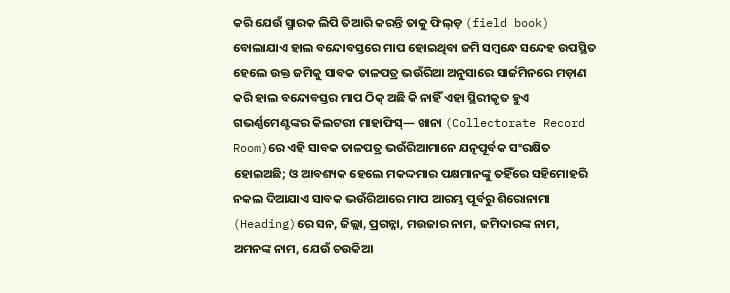କରି ଯେଉଁ ସ୍ମାରକ ଲିପି ତିଆରି କରନ୍ତି ତାକୁ ଫିଲ୍ଡ଼ (field book) ବୋଲାଯାଏ ହାଲ ବନ୍ଦୋବସ୍ତରେ ମାପ ହୋଇଥିବା ଜମି ସମ୍ୱନ୍ଧେ ସନ୍ଦେହ ଉପସ୍ଥିତ ହେଲେ ଉକ୍ତ ଜମିକୁ ସାବକ ତାଳପତ୍ର ଭଉଁରିଆ ଅନୁସାରେ ସାର୍ଜମିନରେ ମଡ଼ାଣ କରି ହାଲ ବନ୍ଦୋବସ୍ତର ମାପ ଠିକ୍ ଅଛି କି ନାହିଁ ଏହା ସ୍ଥିରୀକୃତ ହୁଏ ଗଭର୍ଣ୍ଣମେଣ୍ଟଙ୍କର କିଲଟରୀ ମାହାଫିସ୍— ଖାନା (Collectorate Record Room)ରେ ଏହି ସାବକ ତାଳପତ୍ର ଭଉଁରିଆମାନେ ଯତ୍ନପୂର୍ବକ ସଂରକ୍ଷିତ ହୋଇଅଛି; ଓ ଆବଶ୍ୟକ ହେଲେ ମକଦ୍ଦମାର ପକ୍ଷମାନଙ୍କୁ ତହିଁରେ ସହିମୋହରି ନକଲ ଦିଆଯାଏ ସାବକ ଭଉଁରିଆରେ ମାପ ଆରମ୍ଭ ପୂର୍ବରୁ ଶିରୋନାମା (Heading)ରେ ସନ, ଜିଲ୍ଲା, ପ୍ରଗନ୍ନା, ମଉଜାର ନାମ, ଜମିଦାରଙ୍କ ନାମ, ଅମନଙ୍କ ନାମ, ଯେଉଁ ଚଉକିଆ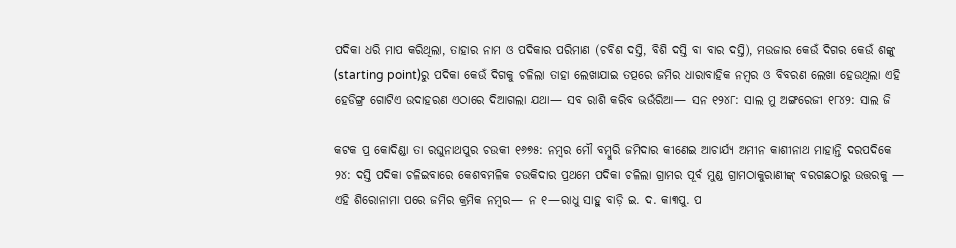ପଦିକା ଧରି ମାପ କରିଥିଲା, ତାହାର ନାମ ଓ ପଦିକାର ପରିମାଣ (ଚବିଶ ଦସ୍ତି, ବିଶି ଦସ୍ତି ବା ବାର ଦସ୍ତି), ମଉଜାର କେଉଁ ଦିଗର କେଉଁ ଶଙ୍କୁ (starting point)ରୁ ପଦିକା କେଉଁ ଦିଗକୁ ଚଳିଲା ତାହା ଲେଖାଯାଇ ତତ୍ପରେ ଜମିର ଧାରାବାହିକ ନମ୍ୱର ଓ ବିବରଣ ଲେଖା ହେଉଥିଲା ଏହି ହେଡିଙ୍ଗ୍ର ଗୋଟିଏ ଉଦାହରଣ ଏଠାରେ ଦିଆଗଲା ଯଥା— ସବ ରାଶି କରିବ ଭଉଁରିଆ— ସନ ୧୨୪୮: ସାଲ ମୁ ଅଙ୍ଗରେଜୀ ୧୮୪୨: ସାଲ ଜି

କଟକ ପ୍ର କୋଦିଣ୍ଡା ତା ରଘୁନାଥପୁର ଚଉକୀ ୧୬୭୫: ନମ୍ୱର ମୌ ବମ୍ୱୁରି ଜମିଦାର କୀଣେଇ ଆଚାର୍ଯ୍ୟ ଅମୀନ କାଶୀନାଥ ମାହାନ୍ତି ଦରପଦିକେ ୨୪: ଦସ୍ତି ପଦିକା ଚଳିଇବାରେ କେଶବମଳିକ ଚଉକିଦାର ପ୍ରଥମେ ପଦିକା ଚଳିଲା ଗ୍ରାମର ପୂର୍ବ ମୁଣ୍ଡ ଗ୍ରାମଠାକୁରାଣୀଙ୍କ୍ ବରଗଛଠାରୁ ଉତ୍ତରକୁ — ଏହି ଶିରୋନାମା ପରେ ଜମିର କ୍ରମିକ ନମ୍ୱର— ନ ୧—ରାଧୁ ସାହୁ ବାଡ଼ି ଇ. ଦ. କା୩ପୁ. ପ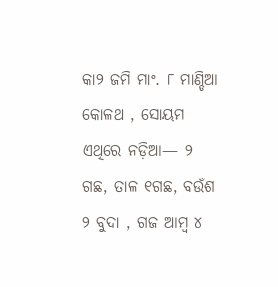କା୨ ଜମି ମାଂ. ୮ ମାଣ୍ଡିଆ କୋଳଥ , ସୋୟମ ଏଥିରେ ନଡ଼ିଆ— ୨ ଗଛ, ତାଳ ୧ଗଛ, ବଉଁଶ ୨ ବୁଦା , ଗଜ ଆମ୍ୱ ୪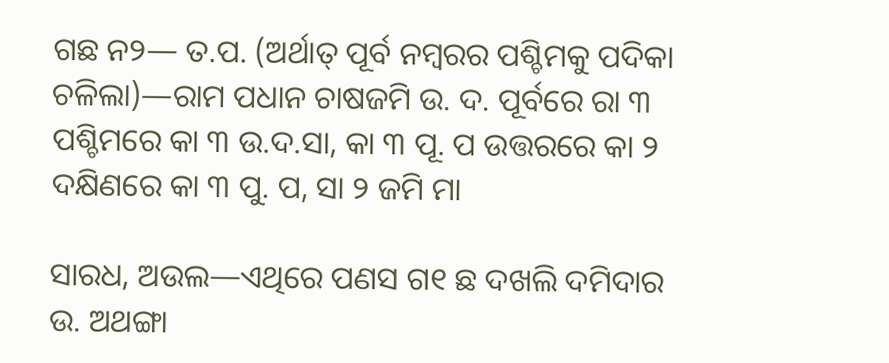ଗଛ ନ୨— ତ.ପ. (ଅର୍ଥାତ୍ ପୂର୍ବ ନମ୍ୱରର ପଶ୍ଚିମକୁ ପଦିକା ଚଳିଲା)—ରାମ ପଧାନ ଚାଷଜମି ଉ. ଦ. ପୂର୍ବରେ ରା ୩ ପଶ୍ଚିମରେ କା ୩ ଉ.ଦ.ସା, କା ୩ ପୂ. ପ ଉତ୍ତରରେ କା ୨ ଦକ୍ଷିଣରେ କା ୩ ପୁ. ପ, ସା ୨ ଜମି ମା

ସାରଧ, ଅଉଲ—ଏଥିରେ ପଣସ ଗ୧ ଛ ଦଖଲି ଦମିଦାର ଉ. ଅଥଙ୍ଗା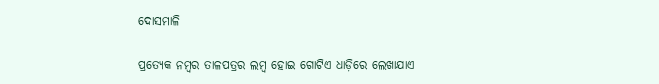ଦୋସମାଳି

ପ୍ରତ୍ୟେକ ନମ୍ୱର ତାଳପତ୍ରର ଲମ୍ୱ ହୋଇ ଗୋଟିଏ ଧାଡ଼ିରେ ଲେଖାଯାଏ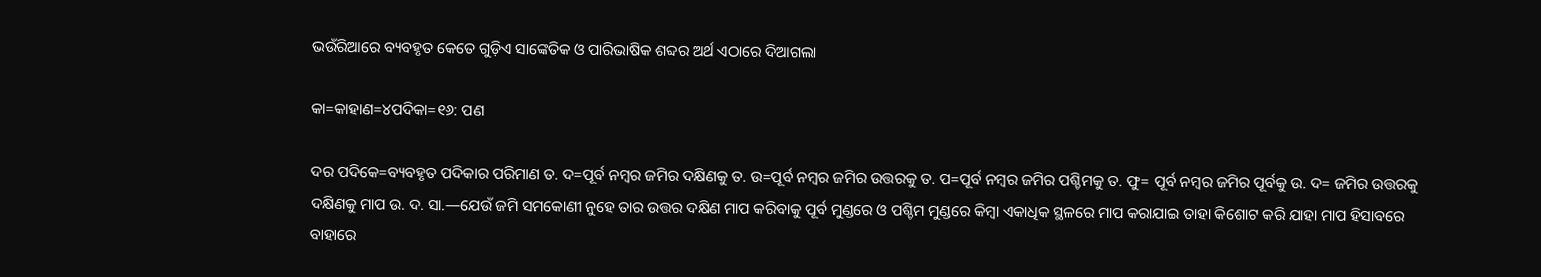ଭଉଁରିଆରେ ବ୍ୟବହୃତ କେତେ ଗୁଡ଼ିଏ ସାଙ୍କେତିକ ଓ ପାରିଭାଷିକ ଶବ୍ଦର ଅର୍ଥ ଏଠାରେ ଦିଆଗଲା

କା=କାହାଣ=୪ପଦିକା=୧୬: ପଣ

ଦର ପଦିକେ=ବ୍ୟବହୃତ ପଦିକାର ପରିମାଣ ତ. ଦ=ପୂର୍ବ ନମ୍ୱର ଜମିର ଦକ୍ଷିଣକୁ ତ. ଉ=ପୂର୍ବ ନମ୍ୱର ଜମିର ଉତ୍ତରକୁ ତ. ପ=ପୂର୍ବ ନମ୍ୱର ଜମିର ପଶ୍ଚିମକୁ ତ. ଫୁ= ପୂର୍ବ ନମ୍ୱର ଜମିର ପୂର୍ବକୁ ଉ. ଦ= ଜମିର ଉତ୍ତରକୁ ଦକ୍ଷିଣକୁ ମାପ ଉ. ଦ. ସା.—ଯେଉଁ ଜମି ସମକୋଣୀ ନୁହେ ତାର ଉତ୍ତର ଦକ୍ଷିଣ ମାପ କରିବାକୁ ପୂର୍ବ ମୁଣ୍ଡରେ ଓ ପଶ୍ଚିମ ମୁଣ୍ଡରେ କିମ୍ୱା ଏକାଧିକ ସ୍ଥଳରେ ମାପ କରାଯାଇ ତାହା କିଶୋଟ କରି ଯାହା ମାପ ହିସାବରେ ବାହାରେ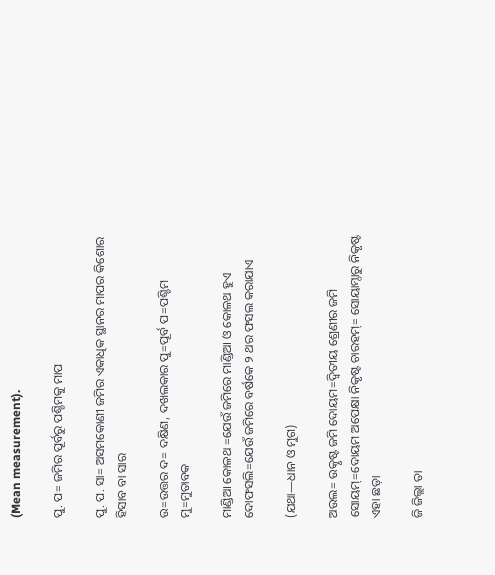(Mean measurement).

ପୁ. ପ= ଜମିର ପୂର୍ବରୁ ପଶ୍ଚିମକୁ ମାପ

ପୁ. ପ. ସା= ଅସମକୋଣୀ ଜମିର ଏକାଧିକ ସ୍ଥାନର ମାପର କିଶୋର ହିସାବ ବା ସାର

ଉ=ଉତ୍ତର ଦ= ଦକ୍ଷିଣ, ଦଖଲକାର ପୁ=ପୂର୍ବ ପ=ପଶ୍ଚିମ ମୁ=ମୁତାବକ

ମାଣ୍ଡିଆ କୋଳଥ =ଯେଉଁ ଜମିରେ ମାଣ୍ଡିଆ ଓ କୋଳଥ ହୁଏ ଦୋଫସଲି=ଯେଉଁ ଜମିରେ ବର୍ଷକେ ୨ ଥର ଫସଲ କରାଯାଏ

(ଯଥା—ଧାନ ଓ ମୁଗ)

ଅଉଲ= ଉତ୍କୃଷ୍ଟ ଜମି ଦୋୟମ=ଦ୍ୱିତୀୟ ଶ୍ରେଣୀର ଜମି ସୋୟମ୍=ଦୋୟମ ଅପେକ୍ଷା ନିକୃଷ୍ଟ ଚାରହମ୍= ସୋୟାମ୍ଠାରୁ ନିକୃଷ୍ଟ ଏହା ଛଡ଼ା

ଜି ଜିଲ୍ଲା ତା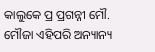କାଲୁକେ ପ୍ର ପ୍ରଗନ୍ନୀ ମୌ. ମୌଜା ଏହିପରି ଅନ୍ୟାନ୍ୟ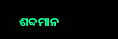ଶବ୍ଦମାନ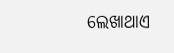ଲେଖାଥାଏ